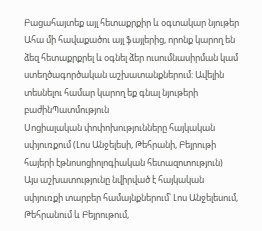Բացահայտեք այլ հետաքրքիր և օգտակար նյութեր
Ահա մի հավաքածու այլ ֆայլերից, որոնք կարող են ձեզ հետաքրքրել և օգնել ձեր ուսումնասիրման կամ ստեղծագործական աշխատանքներում: Ավելին տեսնելու համար կարող եք գնալ նյութերի բաժինՊատմություն
Սոցիալական փոփոխությունները հայկական սփյուռքում (Լոս Անջելեսի, Թեհրանի, Բեյրութի հայերի էթնոսոցիոլոգիական հետազոտություն)
Այս աշխատությունը նվիրված է հայկական սփյուռքի տարբեր համայնքներում՝ Լոս Անջելեսում, Թեհրանում և Բեյրութում,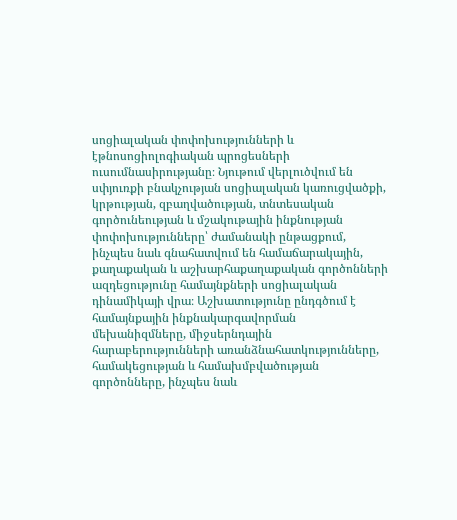սոցիալական փոփոխությունների և էթնոսոցիոլոգիական պրոցեսների ուսումնասիրությանը։ Նյութում վերլուծվում են սփյուռքի բնակչության սոցիալական կառուցվածքի, կրթության, զբաղվածության, տնտեսական գործունեության և մշակութային ինքնության փոփոխությունները՝ ժամանակի ընթացքում, ինչպես նաև գնահատվում են համաճարակային, քաղաքական և աշխարհաքաղաքական գործոնների ազդեցությունը համայնքների սոցիալական դինամիկայի վրա։ Աշխատությունը ընդգծում է համայնքային ինքնակարգավորման մեխանիզմները, միջսերնդային հարաբերությունների առանձնահատկությունները, համակեցության և համախմբվածության գործոնները, ինչպես նաև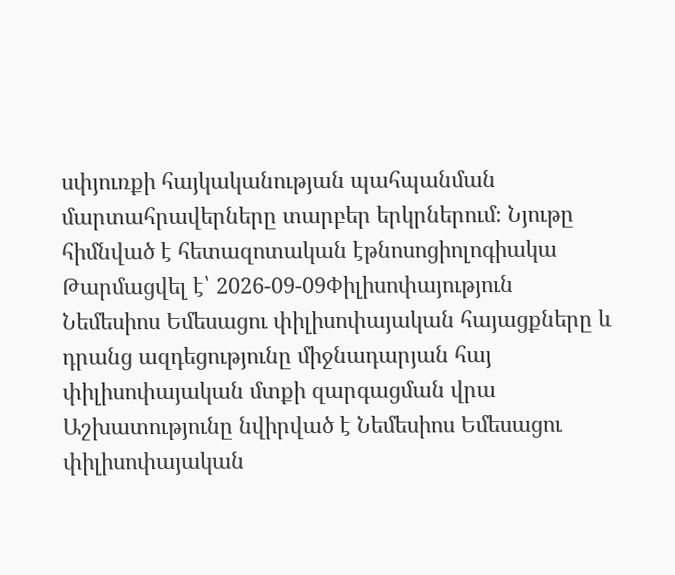սփյուռքի հայկականության պահպանման մարտահրավերները տարբեր երկրներում։ Նյութը հիմնված է հետազոտական էթնոսոցիոլոգիակա
Թարմացվել է՝ 2026-09-09Փիլիսոփայություն
Նեմեսիոս Եմեսացու փիլիսոփայական հայացքները և դրանց ազդեցությունը միջնադարյան հայ փիլիսոփայական մտքի զարգացման վրա
Աշխատությունը նվիրված է Նեմեսիոս Եմեսացու փիլիսոփայական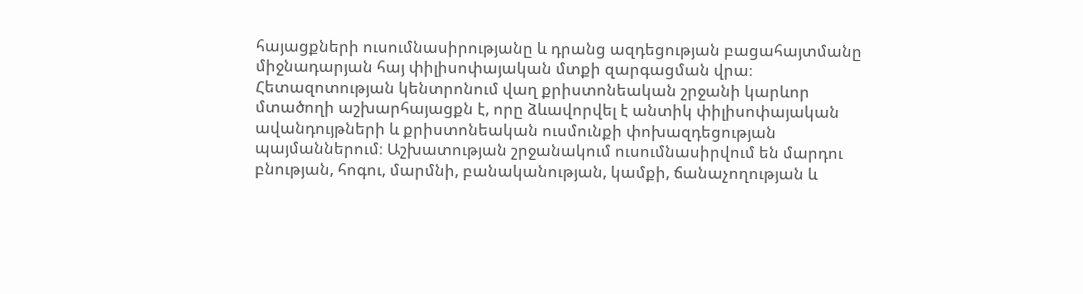հայացքների ուսումնասիրությանը և դրանց ազդեցության բացահայտմանը միջնադարյան հայ փիլիսոփայական մտքի զարգացման վրա։ Հետազոտության կենտրոնում վաղ քրիստոնեական շրջանի կարևոր մտածողի աշխարհայացքն է, որը ձևավորվել է անտիկ փիլիսոփայական ավանդույթների և քրիստոնեական ուսմունքի փոխազդեցության պայմաններում։ Աշխատության շրջանակում ուսումնասիրվում են մարդու բնության, հոգու, մարմնի, բանականության, կամքի, ճանաչողության և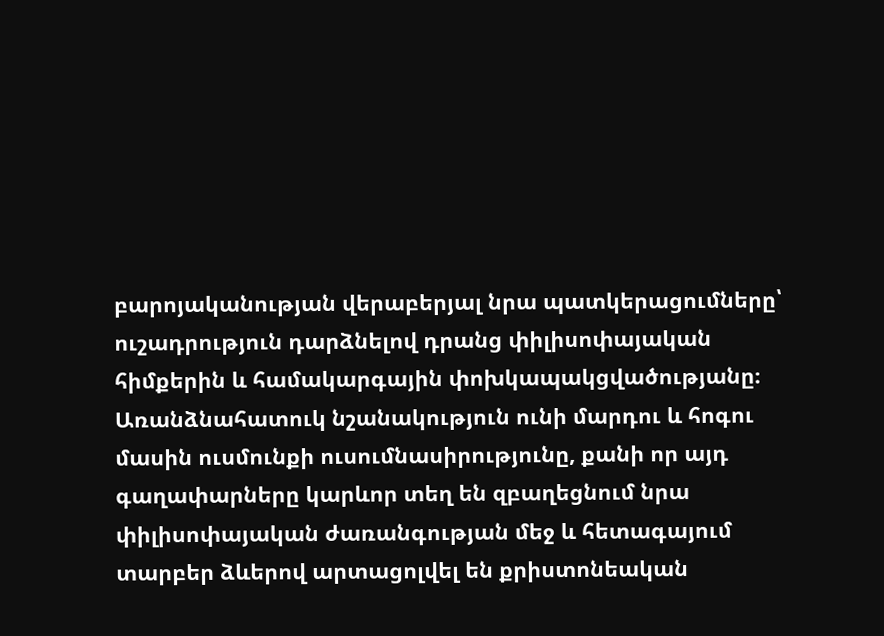բարոյականության վերաբերյալ նրա պատկերացումները՝ ուշադրություն դարձնելով դրանց փիլիսոփայական հիմքերին և համակարգային փոխկապակցվածությանը։ Առանձնահատուկ նշանակություն ունի մարդու և հոգու մասին ուսմունքի ուսումնասիրությունը, քանի որ այդ գաղափարները կարևոր տեղ են զբաղեցնում նրա փիլիսոփայական ժառանգության մեջ և հետագայում տարբեր ձևերով արտացոլվել են քրիստոնեական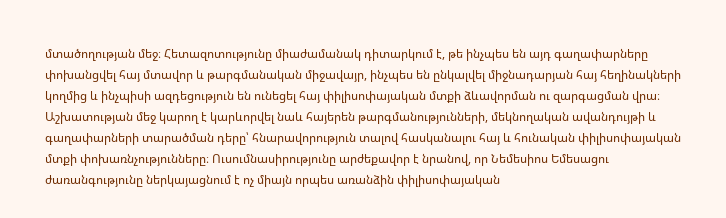մտածողության մեջ։ Հետազոտությունը միաժամանակ դիտարկում է, թե ինչպես են այդ գաղափարները փոխանցվել հայ մտավոր և թարգմանական միջավայր, ինչպես են ընկալվել միջնադարյան հայ հեղինակների կողմից և ինչպիսի ազդեցություն են ունեցել հայ փիլիսոփայական մտքի ձևավորման ու զարգացման վրա։ Աշխատության մեջ կարող է կարևորվել նաև հայերեն թարգմանությունների, մեկնողական ավանդույթի և գաղափարների տարածման դերը՝ հնարավորություն տալով հասկանալու հայ և հունական փիլիսոփայական մտքի փոխառնչությունները։ Ուսումնասիրությունը արժեքավոր է նրանով, որ Նեմեսիոս Եմեսացու ժառանգությունը ներկայացնում է ոչ միայն որպես առանձին փիլիսոփայական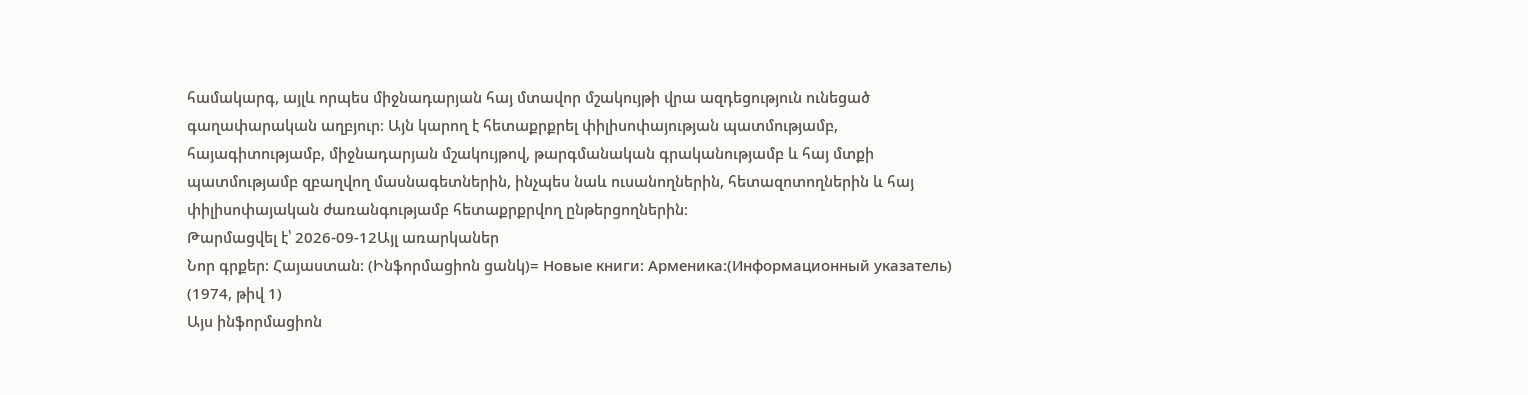համակարգ, այլև որպես միջնադարյան հայ մտավոր մշակույթի վրա ազդեցություն ունեցած գաղափարական աղբյուր։ Այն կարող է հետաքրքրել փիլիսոփայության պատմությամբ, հայագիտությամբ, միջնադարյան մշակույթով, թարգմանական գրականությամբ և հայ մտքի պատմությամբ զբաղվող մասնագետներին, ինչպես նաև ուսանողներին, հետազոտողներին և հայ փիլիսոփայական ժառանգությամբ հետաքրքրվող ընթերցողներին։
Թարմացվել է՝ 2026-09-12Այլ առարկաներ
Նոր գրքեր: Հայաստան: (Ինֆորմացիոն ցանկ)= Новые книги: Арменика:(Информационный указатель) (1974, թիվ 1)
Այս ինֆորմացիոն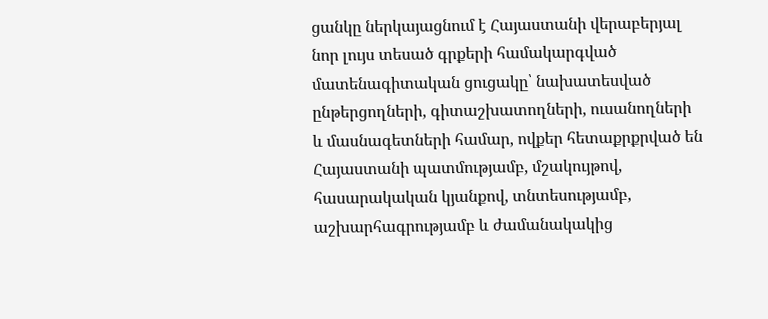ցանկը ներկայացնում է Հայաստանի վերաբերյալ նոր լույս տեսած գրքերի համակարգված մատենագիտական ցուցակը՝ նախատեսված ընթերցողների, գիտաշխատողների, ուսանողների և մասնագետների համար, ովքեր հետաքրքրված են Հայաստանի պատմությամբ, մշակույթով, հասարակական կյանքով, տնտեսությամբ, աշխարհագրությամբ և ժամանակակից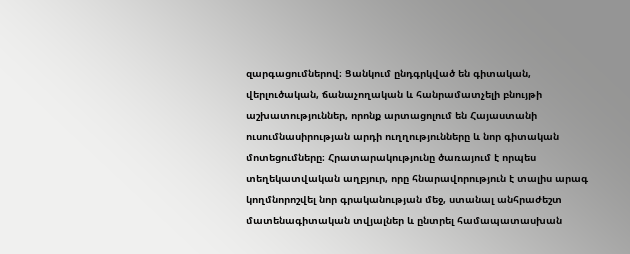զարգացումներով։ Ցանկում ընդգրկված են գիտական, վերլուծական, ճանաչողական և հանրամատչելի բնույթի աշխատություններ, որոնք արտացոլում են Հայաստանի ուսումնասիրության արդի ուղղությունները և նոր գիտական մոտեցումները։ Հրատարակությունը ծառայում է որպես տեղեկատվական աղբյուր, որը հնարավորություն է տալիս արագ կողմնորոշվել նոր գրականության մեջ, ստանալ անհրաժեշտ մատենագիտական տվյալներ և ընտրել համապատասխան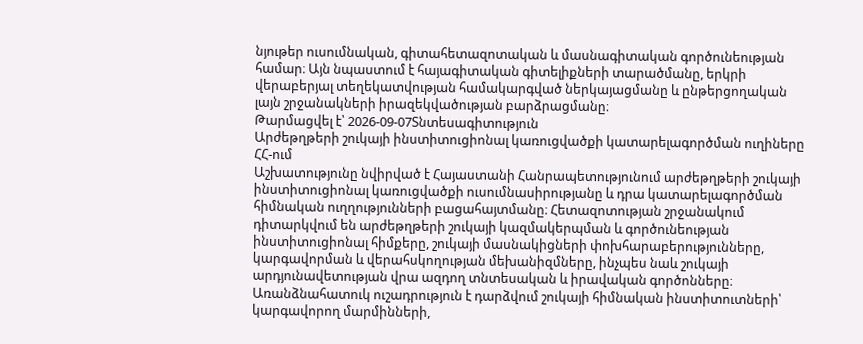նյութեր ուսումնական, գիտահետազոտական և մասնագիտական գործունեության համար։ Այն նպաստում է հայագիտական գիտելիքների տարածմանը, երկրի վերաբերյալ տեղեկատվության համակարգված ներկայացմանը և ընթերցողական լայն շրջանակների իրազեկվածության բարձրացմանը։
Թարմացվել է՝ 2026-09-07Տնտեսագիտություն
Արժեթղթերի շուկայի ինստիտուցիոնալ կառուցվածքի կատարելագործման ուղիները ՀՀ-ում
Աշխատությունը նվիրված է Հայաստանի Հանրապետությունում արժեթղթերի շուկայի ինստիտուցիոնալ կառուցվածքի ուսումնասիրությանը և դրա կատարելագործման հիմնական ուղղությունների բացահայտմանը։ Հետազոտության շրջանակում դիտարկվում են արժեթղթերի շուկայի կազմակերպման և գործունեության ինստիտուցիոնալ հիմքերը, շուկայի մասնակիցների փոխհարաբերությունները, կարգավորման և վերահսկողության մեխանիզմները, ինչպես նաև շուկայի արդյունավետության վրա ազդող տնտեսական և իրավական գործոնները։ Առանձնահատուկ ուշադրություն է դարձվում շուկայի հիմնական ինստիտուտների՝ կարգավորող մարմինների,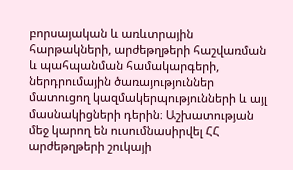բորսայական և առևտրային հարթակների, արժեթղթերի հաշվառման և պահպանման համակարգերի, ներդրումային ծառայություններ մատուցող կազմակերպությունների և այլ մասնակիցների դերին։ Աշխատության մեջ կարող են ուսումնասիրվել ՀՀ արժեթղթերի շուկայի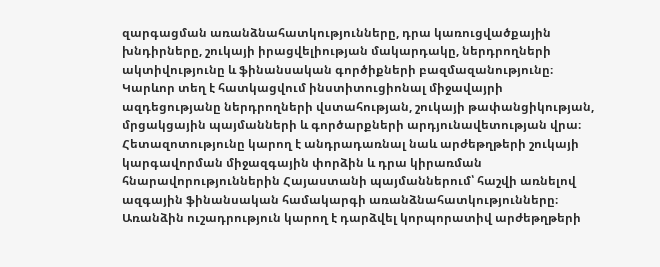զարգացման առանձնահատկությունները, դրա կառուցվածքային խնդիրները, շուկայի իրացվելիության մակարդակը, ներդրողների ակտիվությունը և ֆինանսական գործիքների բազմազանությունը։ Կարևոր տեղ է հատկացվում ինստիտուցիոնալ միջավայրի ազդեցությանը ներդրողների վստահության, շուկայի թափանցիկության, մրցակցային պայմանների և գործարքների արդյունավետության վրա։ Հետազոտությունը կարող է անդրադառնալ նաև արժեթղթերի շուկայի կարգավորման միջազգային փորձին և դրա կիրառման հնարավորություններին Հայաստանի պայմաններում՝ հաշվի առնելով ազգային ֆինանսական համակարգի առանձնահատկությունները։ Առանձին ուշադրություն կարող է դարձվել կորպորատիվ արժեթղթերի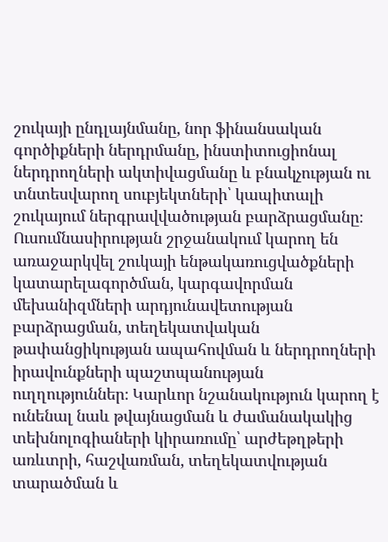շուկայի ընդլայնմանը, նոր ֆինանսական գործիքների ներդրմանը, ինստիտուցիոնալ ներդրողների ակտիվացմանը և բնակչության ու տնտեսվարող սուբյեկտների՝ կապիտալի շուկայում ներգրավվածության բարձրացմանը։ Ուսումնասիրության շրջանակում կարող են առաջարկվել շուկայի ենթակառուցվածքների կատարելագործման, կարգավորման մեխանիզմների արդյունավետության բարձրացման, տեղեկատվական թափանցիկության ապահովման և ներդրողների իրավունքների պաշտպանության ուղղություններ։ Կարևոր նշանակություն կարող է ունենալ նաև թվայնացման և ժամանակակից տեխնոլոգիաների կիրառումը՝ արժեթղթերի առևտրի, հաշվառման, տեղեկատվության տարածման և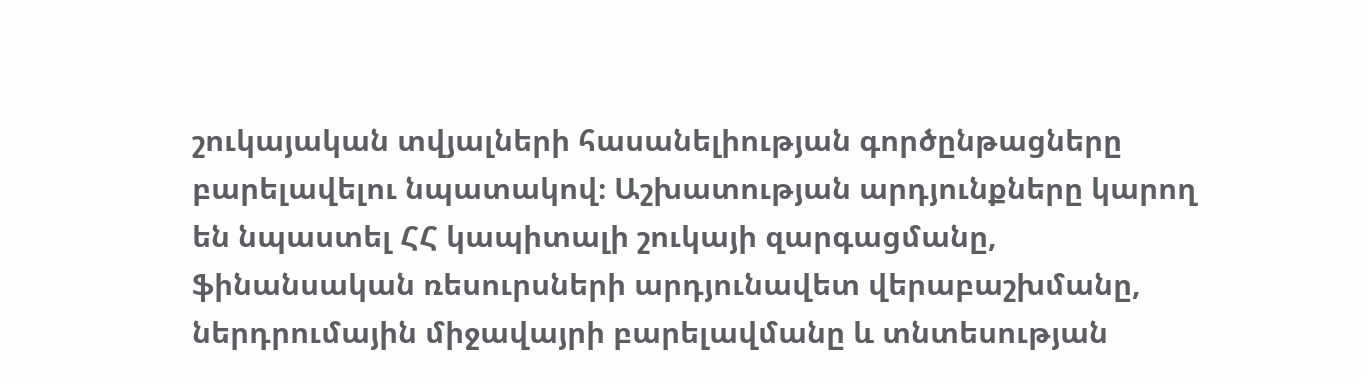շուկայական տվյալների հասանելիության գործընթացները բարելավելու նպատակով։ Աշխատության արդյունքները կարող են նպաստել ՀՀ կապիտալի շուկայի զարգացմանը, ֆինանսական ռեսուրսների արդյունավետ վերաբաշխմանը, ներդրումային միջավայրի բարելավմանը և տնտեսության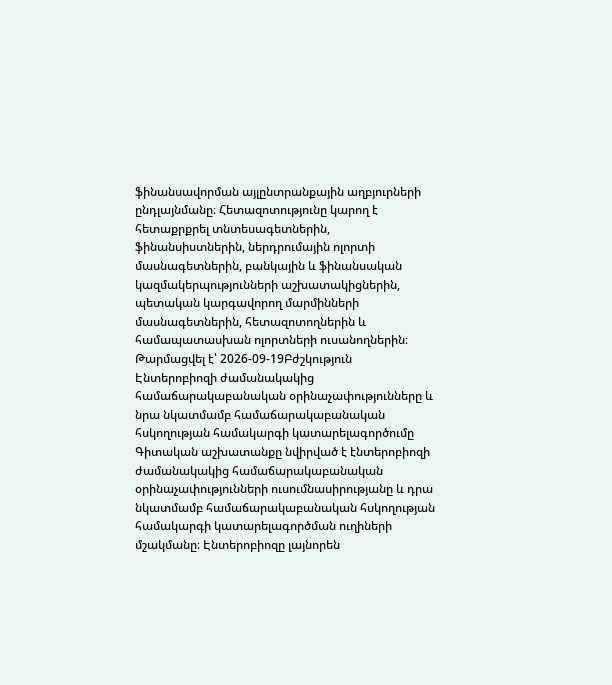ֆինանսավորման այլընտրանքային աղբյուրների ընդլայնմանը։ Հետազոտությունը կարող է հետաքրքրել տնտեսագետներին, ֆինանսիստներին, ներդրումային ոլորտի մասնագետներին, բանկային և ֆինանսական կազմակերպությունների աշխատակիցներին, պետական կարգավորող մարմինների մասնագետներին, հետազոտողներին և համապատասխան ոլորտների ուսանողներին։
Թարմացվել է՝ 2026-09-19Բժշկություն
Էնտերոբիոզի ժամանակակից համաճարակաբանական օրինաչափությունները և նրա նկատմամբ համաճարակաբանական հսկողության համակարգի կատարելագործումը
Գիտական աշխատանքը նվիրված է էնտերոբիոզի ժամանակակից համաճարակաբանական օրինաչափությունների ուսումնասիրությանը և դրա նկատմամբ համաճարակաբանական հսկողության համակարգի կատարելագործման ուղիների մշակմանը։ Էնտերոբիոզը լայնորեն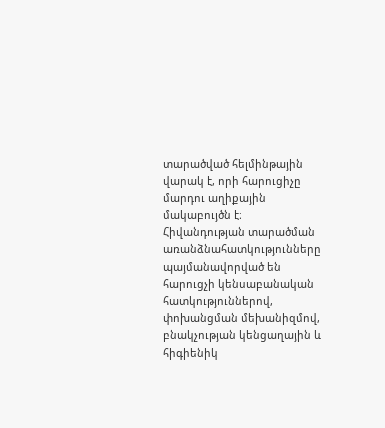տարածված հելմինթային վարակ է, որի հարուցիչը մարդու աղիքային մակաբույծն է։ Հիվանդության տարածման առանձնահատկությունները պայմանավորված են հարուցչի կենսաբանական հատկություններով, փոխանցման մեխանիզմով, բնակչության կենցաղային և հիգիենիկ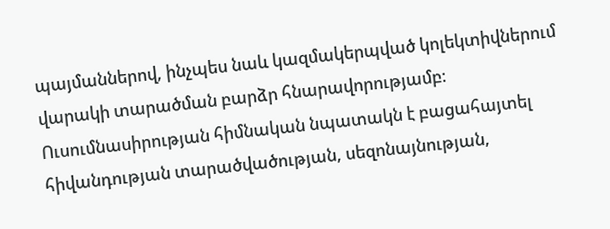պայմաններով, ինչպես նաև կազմակերպված կոլեկտիվներում վարակի տարածման բարձր հնարավորությամբ։ Ուսումնասիրության հիմնական նպատակն է բացահայտել հիվանդության տարածվածության, սեզոնայնության,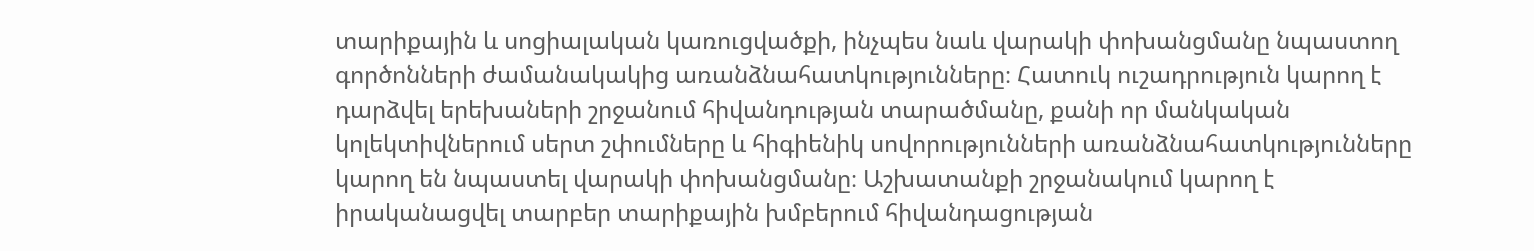տարիքային և սոցիալական կառուցվածքի, ինչպես նաև վարակի փոխանցմանը նպաստող գործոնների ժամանակակից առանձնահատկությունները։ Հատուկ ուշադրություն կարող է դարձվել երեխաների շրջանում հիվանդության տարածմանը, քանի որ մանկական կոլեկտիվներում սերտ շփումները և հիգիենիկ սովորությունների առանձնահատկությունները կարող են նպաստել վարակի փոխանցմանը։ Աշխատանքի շրջանակում կարող է իրականացվել տարբեր տարիքային խմբերում հիվանդացության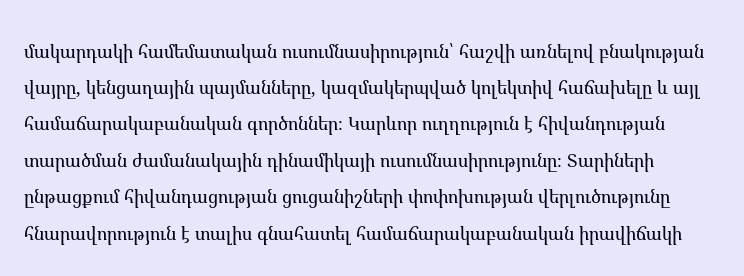մակարդակի համեմատական ուսումնասիրություն՝ հաշվի առնելով բնակության վայրը, կենցաղային պայմանները, կազմակերպված կոլեկտիվ հաճախելը և այլ համաճարակաբանական գործոններ։ Կարևոր ուղղություն է հիվանդության տարածման ժամանակային դինամիկայի ուսումնասիրությունը։ Տարիների ընթացքում հիվանդացության ցուցանիշների փոփոխության վերլուծությունը հնարավորություն է տալիս գնահատել համաճարակաբանական իրավիճակի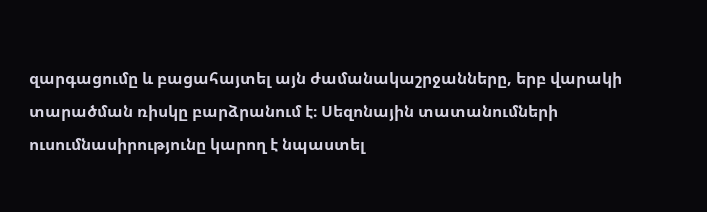զարգացումը և բացահայտել այն ժամանակաշրջանները, երբ վարակի տարածման ռիսկը բարձրանում է։ Սեզոնային տատանումների ուսումնասիրությունը կարող է նպաստել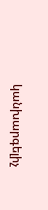կանխարգելիչ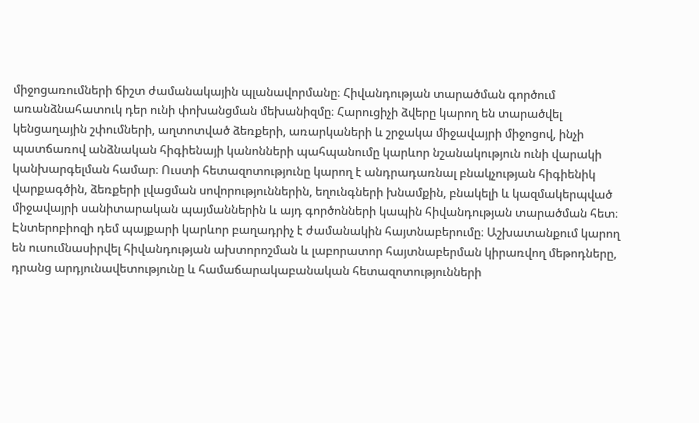միջոցառումների ճիշտ ժամանակային պլանավորմանը։ Հիվանդության տարածման գործում առանձնահատուկ դեր ունի փոխանցման մեխանիզմը։ Հարուցիչի ձվերը կարող են տարածվել կենցաղային շփումների, աղտոտված ձեռքերի, առարկաների և շրջակա միջավայրի միջոցով, ինչի պատճառով անձնական հիգիենայի կանոնների պահպանումը կարևոր նշանակություն ունի վարակի կանխարգելման համար։ Ուստի հետազոտությունը կարող է անդրադառնալ բնակչության հիգիենիկ վարքագծին, ձեռքերի լվացման սովորություններին, եղունգների խնամքին, բնակելի և կազմակերպված միջավայրի սանիտարական պայմաններին և այդ գործոնների կապին հիվանդության տարածման հետ։ Էնտերոբիոզի դեմ պայքարի կարևոր բաղադրիչ է ժամանակին հայտնաբերումը։ Աշխատանքում կարող են ուսումնասիրվել հիվանդության ախտորոշման և լաբորատոր հայտնաբերման կիրառվող մեթոդները, դրանց արդյունավետությունը և համաճարակաբանական հետազոտությունների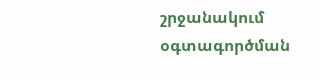շրջանակում օգտագործման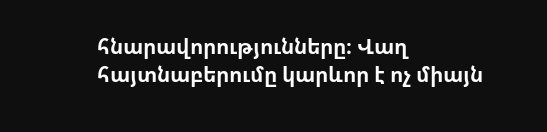հնարավորությունները։ Վաղ հայտնաբերումը կարևոր է ոչ միայն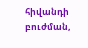հիվանդի բուժման,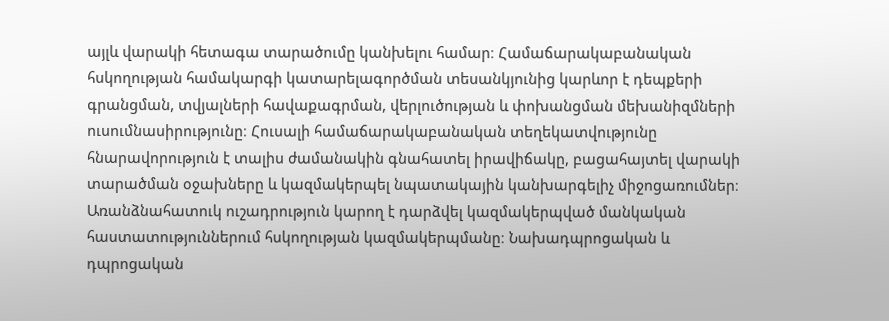այլև վարակի հետագա տարածումը կանխելու համար։ Համաճարակաբանական հսկողության համակարգի կատարելագործման տեսանկյունից կարևոր է դեպքերի գրանցման, տվյալների հավաքագրման, վերլուծության և փոխանցման մեխանիզմների ուսումնասիրությունը։ Հուսալի համաճարակաբանական տեղեկատվությունը հնարավորություն է տալիս ժամանակին գնահատել իրավիճակը, բացահայտել վարակի տարածման օջախները և կազմակերպել նպատակային կանխարգելիչ միջոցառումներ։ Առանձնահատուկ ուշադրություն կարող է դարձվել կազմակերպված մանկական հաստատություններում հսկողության կազմակերպմանը։ Նախադպրոցական և դպրոցական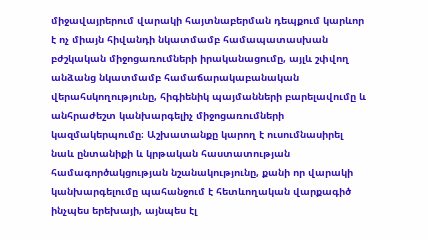միջավայրերում վարակի հայտնաբերման դեպքում կարևոր է ոչ միայն հիվանդի նկատմամբ համապատասխան բժշկական միջոցառումների իրականացումը, այլև շփվող անձանց նկատմամբ համաճարակաբանական վերահսկողությունը, հիգիենիկ պայմանների բարելավումը և անհրաժեշտ կանխարգելիչ միջոցառումների կազմակերպումը։ Աշխատանքը կարող է ուսումնասիրել նաև ընտանիքի և կրթական հաստատության համագործակցության նշանակությունը, քանի որ վարակի կանխարգելումը պահանջում է հետևողական վարքագիծ ինչպես երեխայի, այնպես էլ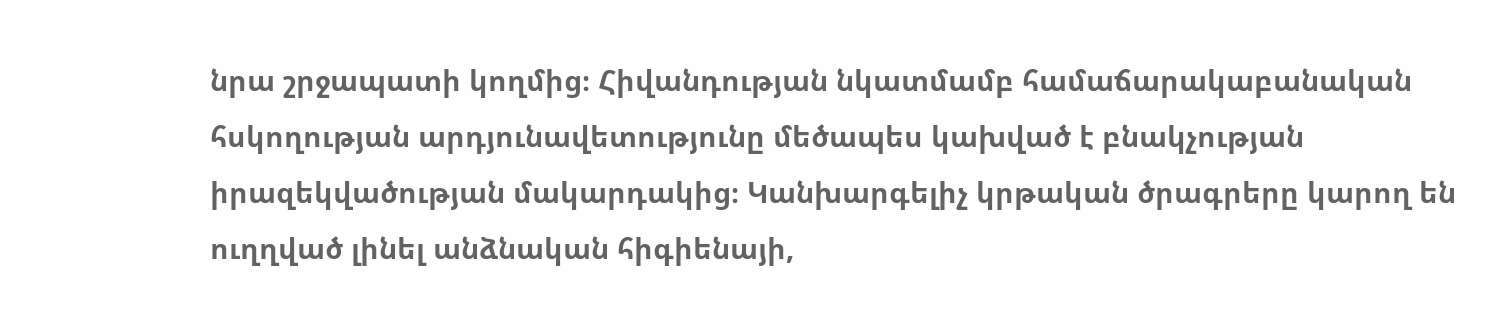նրա շրջապատի կողմից։ Հիվանդության նկատմամբ համաճարակաբանական հսկողության արդյունավետությունը մեծապես կախված է բնակչության իրազեկվածության մակարդակից։ Կանխարգելիչ կրթական ծրագրերը կարող են ուղղված լինել անձնական հիգիենայի,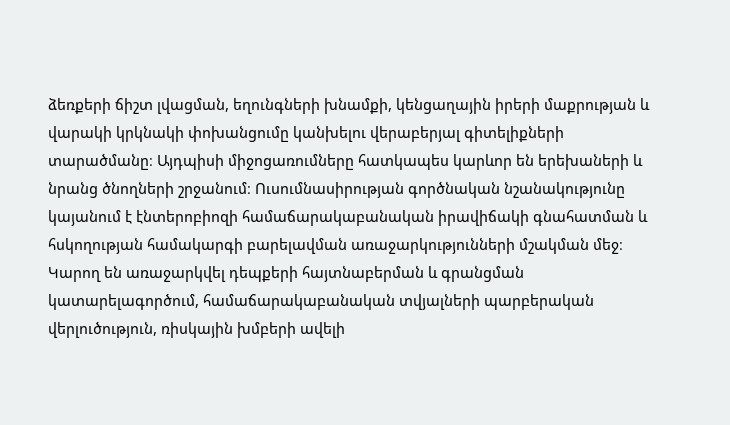ձեռքերի ճիշտ լվացման, եղունգների խնամքի, կենցաղային իրերի մաքրության և վարակի կրկնակի փոխանցումը կանխելու վերաբերյալ գիտելիքների տարածմանը։ Այդպիսի միջոցառումները հատկապես կարևոր են երեխաների և նրանց ծնողների շրջանում։ Ուսումնասիրության գործնական նշանակությունը կայանում է էնտերոբիոզի համաճարակաբանական իրավիճակի գնահատման և հսկողության համակարգի բարելավման առաջարկությունների մշակման մեջ։ Կարող են առաջարկվել դեպքերի հայտնաբերման և գրանցման կատարելագործում, համաճարակաբանական տվյալների պարբերական վերլուծություն, ռիսկային խմբերի ավելի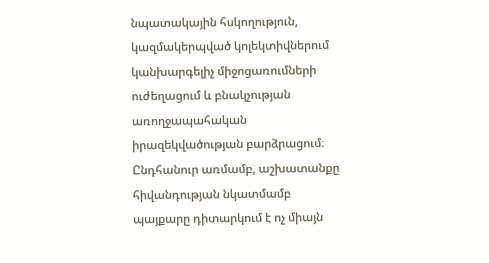նպատակային հսկողություն, կազմակերպված կոլեկտիվներում կանխարգելիչ միջոցառումների ուժեղացում և բնակչության առողջապահական իրազեկվածության բարձրացում։ Ընդհանուր առմամբ, աշխատանքը հիվանդության նկատմամբ պայքարը դիտարկում է ոչ միայն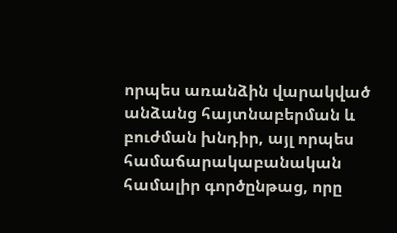որպես առանձին վարակված անձանց հայտնաբերման և բուժման խնդիր, այլ որպես համաճարակաբանական համալիր գործընթաց, որը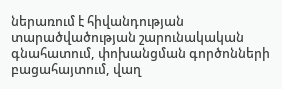ներառում է հիվանդության տարածվածության շարունակական գնահատում, փոխանցման գործոնների բացահայտում, վաղ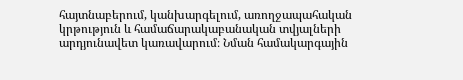հայտնաբերում, կանխարգելում, առողջապահական կրթություն և համաճարակաբանական տվյալների արդյունավետ կառավարում։ Նման համակարգային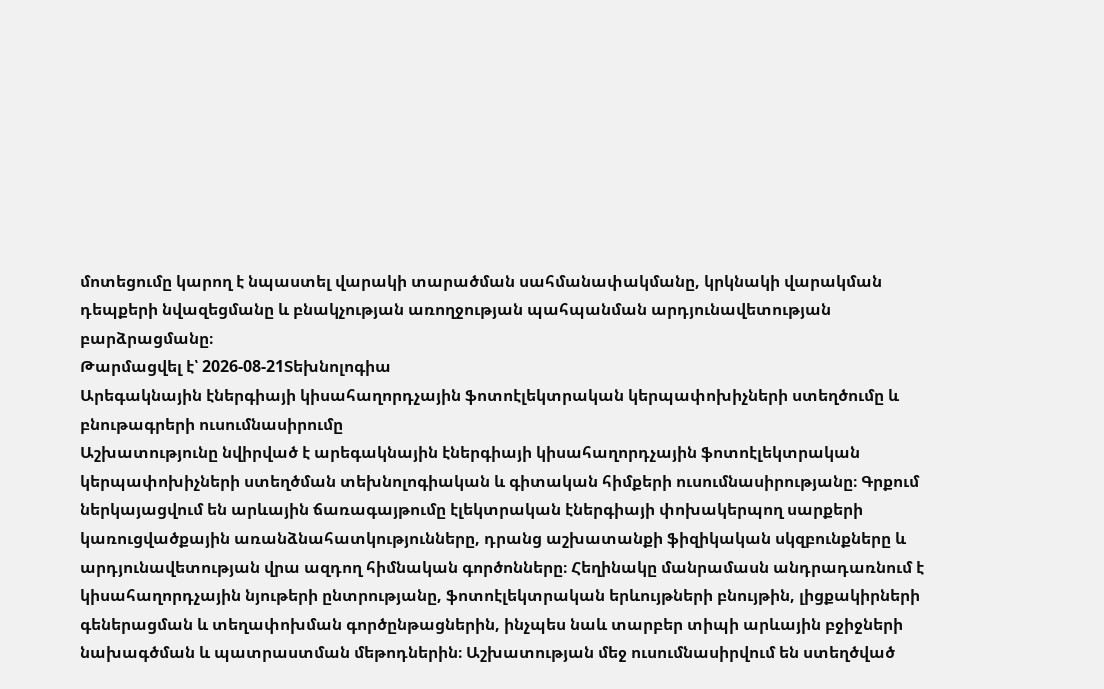մոտեցումը կարող է նպաստել վարակի տարածման սահմանափակմանը, կրկնակի վարակման դեպքերի նվազեցմանը և բնակչության առողջության պահպանման արդյունավետության բարձրացմանը։
Թարմացվել է՝ 2026-08-21Տեխնոլոգիա
Արեգակնային էներգիայի կիսահաղորդչային ֆոտոէլեկտրական կերպափոխիչների ստեղծումը և բնութագրերի ուսումնասիրումը
Աշխատությունը նվիրված է արեգակնային էներգիայի կիսահաղորդչային ֆոտոէլեկտրական կերպափոխիչների ստեղծման տեխնոլոգիական և գիտական հիմքերի ուսումնասիրությանը։ Գրքում ներկայացվում են արևային ճառագայթումը էլեկտրական էներգիայի փոխակերպող սարքերի կառուցվածքային առանձնահատկությունները, դրանց աշխատանքի ֆիզիկական սկզբունքները և արդյունավետության վրա ազդող հիմնական գործոնները։ Հեղինակը մանրամասն անդրադառնում է կիսահաղորդչային նյութերի ընտրությանը, ֆոտոէլեկտրական երևույթների բնույթին, լիցքակիրների գեներացման և տեղափոխման գործընթացներին, ինչպես նաև տարբեր տիպի արևային բջիջների նախագծման և պատրաստման մեթոդներին։ Աշխատության մեջ ուսումնասիրվում են ստեղծված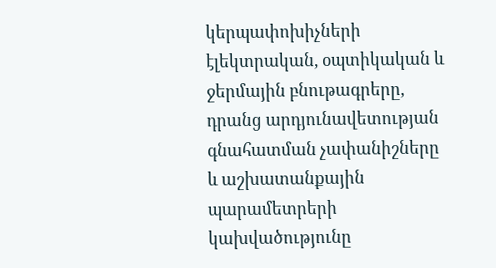կերպափոխիչների էլեկտրական, օպտիկական և ջերմային բնութագրերը, դրանց արդյունավետության գնահատման չափանիշները և աշխատանքային պարամետրերի կախվածությունը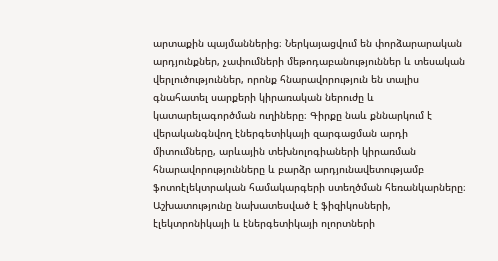արտաքին պայմաններից։ Ներկայացվում են փորձարարական արդյունքներ, չափումների մեթոդաբանություններ և տեսական վերլուծություններ, որոնք հնարավորություն են տալիս գնահատել սարքերի կիրառական ներուժը և կատարելագործման ուղիները։ Գիրքը նաև քննարկում է վերականգնվող էներգետիկայի զարգացման արդի միտումները, արևային տեխնոլոգիաների կիրառման հնարավորությունները և բարձր արդյունավետությամբ ֆոտոէլեկտրական համակարգերի ստեղծման հեռանկարները։ Աշխատությունը նախատեսված է ֆիզիկոսների, էլեկտրոնիկայի և էներգետիկայի ոլորտների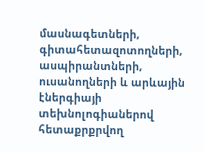մասնագետների, գիտահետազոտողների, ասպիրանտների, ուսանողների և արևային էներգիայի տեխնոլոգիաներով հետաքրքրվող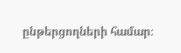ընթերցողների համար։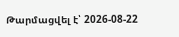Թարմացվել է՝ 2026-08-22